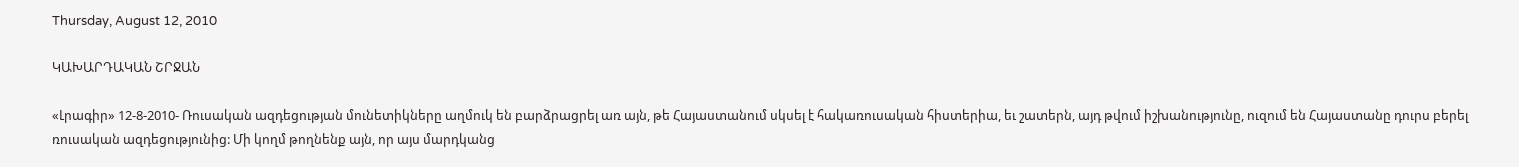Thursday, August 12, 2010

ԿԱԽԱՐԴԱԿԱՆ ՇՐՋԱՆ

«Լրագիր» 12-8-2010- Ռուսական ազդեցության մունետիկները աղմուկ են բարձրացրել առ այն, թե Հայաստանում սկսել է հակառուսական հիստերիա, եւ շատերն, այդ թվում իշխանությունը, ուզում են Հայաստանը դուրս բերել ռուսական ազդեցությունից: Մի կողմ թողնենք այն, որ այս մարդկանց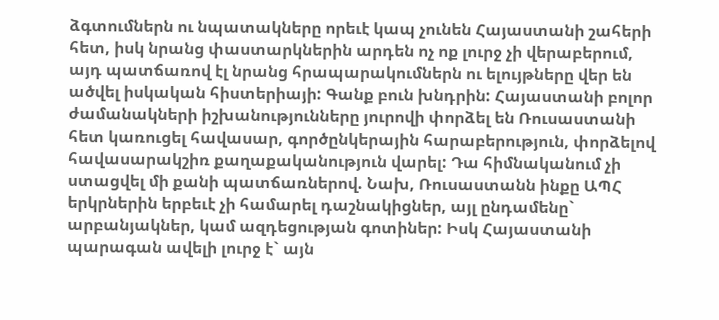ձգտումներն ու նպատակները որեւէ կապ չունեն Հայաստանի շահերի հետ, իսկ նրանց փաստարկներին արդեն ոչ ոք լուրջ չի վերաբերում, այդ պատճառով էլ նրանց հրապարակումներն ու ելույթները վեր են ածվել իսկական հիստերիայի: Գանք բուն խնդրին: Հայաստանի բոլոր ժամանակների իշխանությունները յուրովի փորձել են Ռուսաստանի հետ կառուցել հավասար, գործընկերային հարաբերություն, փորձելով հավասարակշիռ քաղաքականություն վարել: Դա հիմնականում չի ստացվել մի քանի պատճառներով. Նախ, Ռուսաստանն ինքը ԱՊՀ երկրներին երբեւէ չի համարել դաշնակիցներ, այլ ընդամենը` արբանյակներ, կամ ազդեցության գոտիներ: Իսկ Հայաստանի պարագան ավելի լուրջ է` այն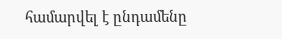համարվել է ընդամենը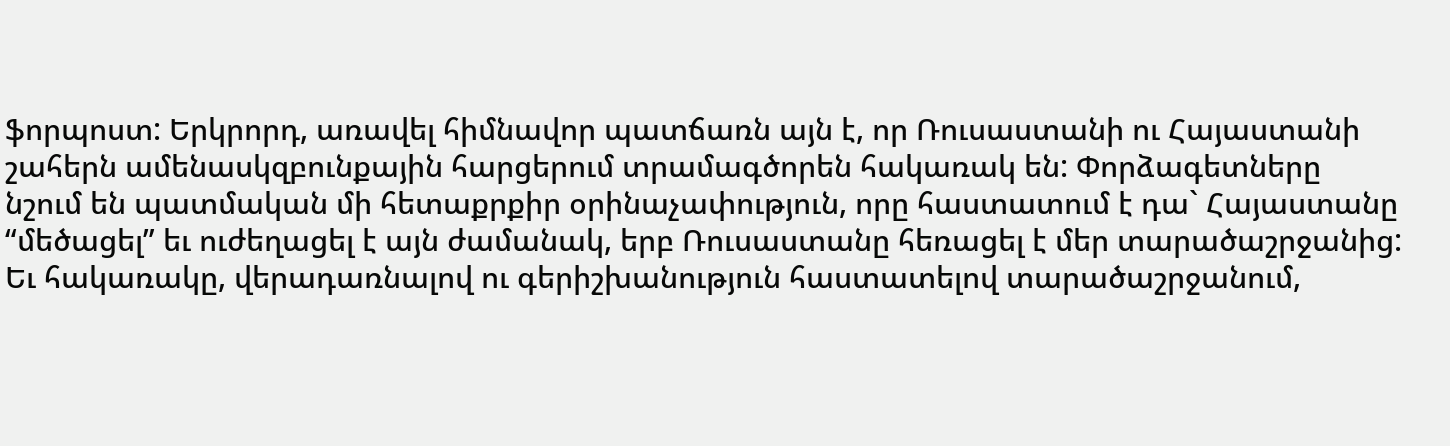ֆորպոստ: Երկրորդ, առավել հիմնավոր պատճառն այն է, որ Ռուսաստանի ու Հայաստանի շահերն ամենասկզբունքային հարցերում տրամագծորեն հակառակ են: Փորձագետները նշում են պատմական մի հետաքրքիր օրինաչափություն, որը հաստատում է դա` Հայաստանը “մեծացել” եւ ուժեղացել է այն ժամանակ, երբ Ռուսաստանը հեռացել է մեր տարածաշրջանից: Եւ հակառակը, վերադառնալով ու գերիշխանություն հաստատելով տարածաշրջանում,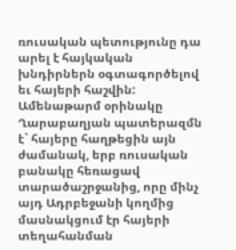ռուսական պետությունը դա արել է հայկական խնդիրներն օգտագործելով եւ հայերի հաշվին: Ամենաթարմ օրինակը Ղարաբաղյան պատերազմն է` հայերը հաղթեցին այն ժամանակ, երբ ռուսական բանակը հեռացավ տարածաշրջանից, որը մինչ այդ Ադրբեջանի կողմից մասնակցում էր հայերի տեղահանման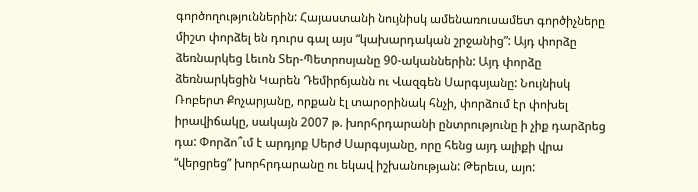գործողություններին: Հայաստանի նույնիսկ ամենառուսամետ գործիչները միշտ փորձել են դուրս գալ այս “կախարդական շրջանից”: Այդ փորձը ձեռնարկեց Լեւոն Տեր-Պետրոսյանը 90-ականներին: Այդ փորձը ձեռնարկեցին Կարեն Դեմիրճյանն ու Վազգեն Սարգսյանը: Նույնիսկ Ռոբերտ Քոչարյանը, որքան էլ տարօրինակ հնչի, փորձում էր փոխել իրավիճակը, սակայն 2007 թ. խորհրդարանի ընտրությունը ի չիք դարձրեց դա: Փորձո՞ւմ է արդյոք Սերժ Սարգսյանը, որը հենց այդ ալիքի վրա “վերցրեց” խորհրդարանը ու եկավ իշխանության: Թերեւս, այո: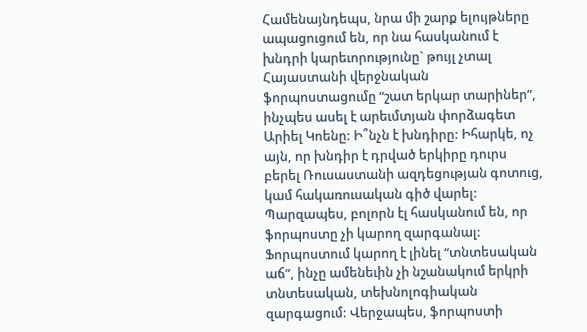Համենայնդեպս, նրա մի շարք ելույթները ապացուցում են, որ նա հասկանում է խնդրի կարեւորությունը` թույլ չտալ Հայաստանի վերջնական ֆորպոստացումը “շատ երկար տարիներ”, ինչպես ասել է արեւմտյան փորձագետ Արիել Կոենը: Ի՞նչն է խնդիրը: Իհարկե, ոչ այն, որ խնդիր է դրված երկիրը դուրս բերել Ռուսաստանի ազդեցության գոտուց, կամ հակառուսական գիծ վարել: Պարզապես, բոլորն էլ հասկանում են, որ ֆորպոստը չի կարող զարգանալ: Ֆորպոստում կարող է լինել “տնտեսական աճ”, ինչը ամենեւին չի նշանակում երկրի տնտեսական, տեխնոլոգիական զարգացում: Վերջապես, ֆորպոստի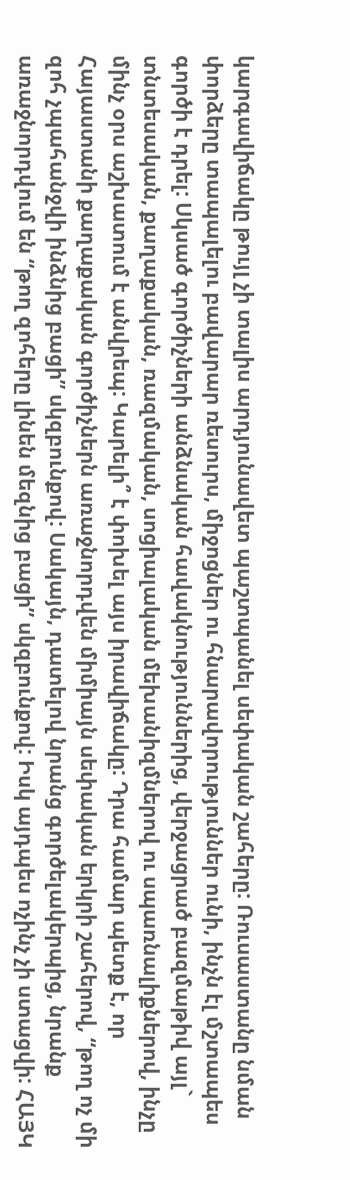կարգավիճակը թույլ չի տալիս արդյունավետ պաշտպանել սեփական շահերը: Ռուսաստանը նման փորձերը տապալելու բավարար ռեսուրս, միջոցներ ու հնարավորություններ ունի, ինչն էլ մշտապես գործի է դրել: Սկսած գործիչների անձնական հավակնություններից, վերջացրած բազմաթիվ այլ` տնտեսական, քաղաքական, ռազմական, սոցիալական մեխանիզմներով ու սպառնալիքներով, ինչը մինչ օրս աշխատում է անվրեպ: Կարելի՞ է փոխել այս իրավիճակը: Դրա համար պետք է, որ Հայաստանի քաղաքական գործիչներն առաջնորդվեն միմիայն սեփական երկրի շահերով, “թող ոչ մի զոհ չպահանջվի ինձնից բացի” սկզբունքով: Սակայն, դատելով նրանց գործելակերպից, նրանք առաջնորդվում են “թող զոհերը լինեն մեզնից բացի” սկզբունքով: Իսկ այդպես ոչինչ չի ստացվի: ՀԱՅԿ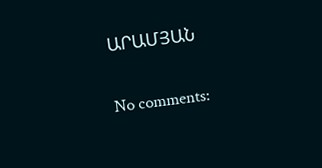ԱՐԱՄՅԱՆ

No comments: